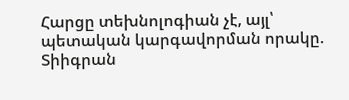Հարցը տեխնոլոգիան չէ, այլ՝ պետական կարգավորման որակը. Տիիգրան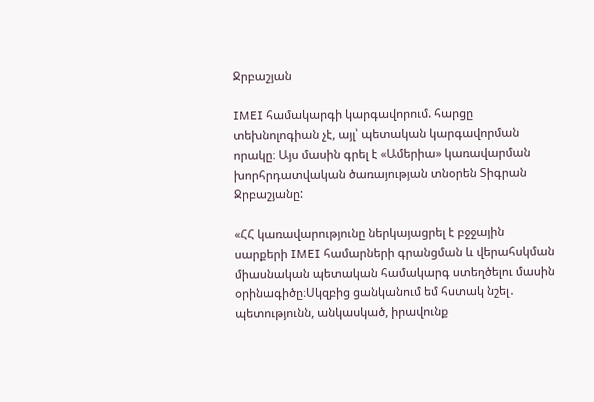Ջրբաշյան

IMEI համակարգի կարգավորում. հարցը տեխնոլոգիան չէ, այլ՝ պետական կարգավորման որակը։ Այս մասին գրել է «Ամերիա» կառավարման խորհրդատվական ծառայության տնօրեն Տիգրան Ջրբաշյանը:

«ՀՀ կառավարությունը ներկայացրել է բջջային սարքերի IMEI համարների գրանցման և վերահսկման միասնական պետական համակարգ ստեղծելու մասին օրինագիծը։Սկզբից ցանկանում եմ հստակ նշել․ պետությունն, անկասկած, իրավունք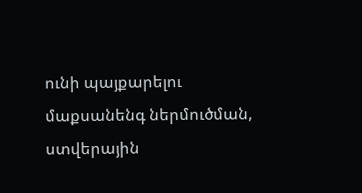ունի պայքարելու մաքսանենգ ներմուծման, ստվերային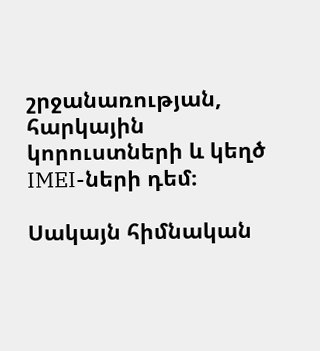շրջանառության, հարկային կորուստների և կեղծ IMEI-ների դեմ։

Սակայն հիմնական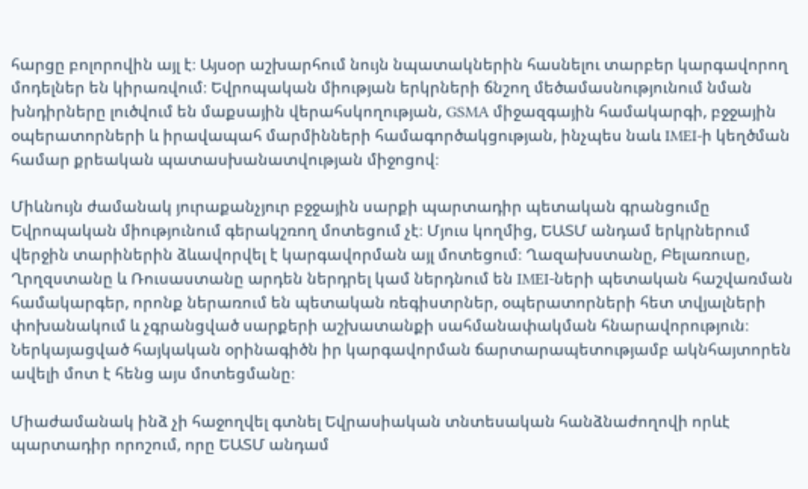հարցը բոլորովին այլ է։ Այսօր աշխարհում նույն նպատակներին հասնելու տարբեր կարգավորող մոդելներ են կիրառվում։ Եվրոպական միության երկրների ճնշող մեծամասնությունում նման խնդիրները լուծվում են մաքսային վերահսկողության, GSMA միջազգային համակարգի, բջջային օպերատորների և իրավապահ մարմինների համագործակցության, ինչպես նաև IMEI-ի կեղծման համար քրեական պատասխանատվության միջոցով։

Միևնույն ժամանակ յուրաքանչյուր բջջային սարքի պարտադիր պետական գրանցումը Եվրոպական միությունում գերակշռող մոտեցում չէ։ Մյուս կողմից, ԵԱՏՄ անդամ երկրներում վերջին տարիներին ձևավորվել է կարգավորման այլ մոտեցում։ Ղազախստանը, Բելառուսը, Ղրղզստանը և Ռուսաստանը արդեն ներդրել կամ ներդնում են IMEI-ների պետական հաշվառման համակարգեր, որոնք ներառում են պետական ռեգիստրներ, օպերատորների հետ տվյալների փոխանակում և չգրանցված սարքերի աշխատանքի սահմանափակման հնարավորություն։ Ներկայացված հայկական օրինագիծն իր կարգավորման ճարտարապետությամբ ակնհայտորեն ավելի մոտ է հենց այս մոտեցմանը։

Միաժամանակ ինձ չի հաջողվել գտնել Եվրասիական տնտեսական հանձնաժողովի որևէ պարտադիր որոշում, որը ԵԱՏՄ անդամ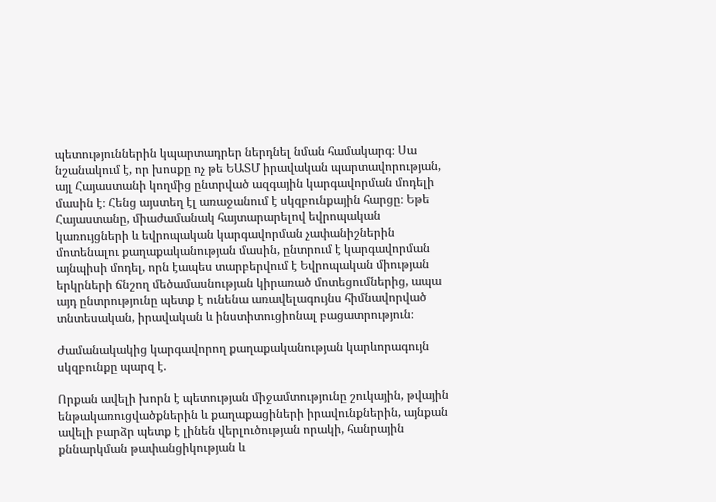պետություններին կպարտադրեր ներդնել նման համակարգ։ Սա նշանակում է, որ խոսքը ոչ թե ԵԱՏՄ իրավական պարտավորության, այլ Հայաստանի կողմից ընտրված ազգային կարգավորման մոդելի մասին է։ Հենց այստեղ էլ առաջանում է սկզբունքային հարցը։ Եթե Հայաստանը, միաժամանակ հայտարարելով եվրոպական կառույցների և եվրոպական կարգավորման չափանիշներին մոտենալու քաղաքականության մասին, ընտրում է կարգավորման այնպիսի մոդել, որն էապես տարբերվում է Եվրոպական միության երկրների ճնշող մեծամասնության կիրառած մոտեցումներից, ապա այդ ընտրությունը պետք է ունենա առավելագույնս հիմնավորված տնտեսական, իրավական և ինստիտուցիոնալ բացատրություն։

Ժամանակակից կարգավորող քաղաքականության կարևորագույն սկզբունքը պարզ է.

Որքան ավելի խորն է պետության միջամտությունը շուկային, թվային ենթակառուցվածքներին և քաղաքացիների իրավունքներին, այնքան ավելի բարձր պետք է լինեն վերլուծության որակի, հանրային քննարկման թափանցիկության և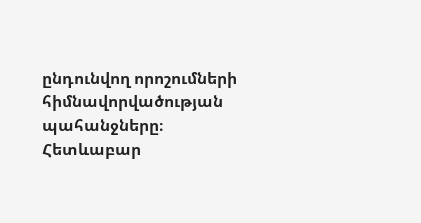ընդունվող որոշումների հիմնավորվածության պահանջները։ Հետևաբար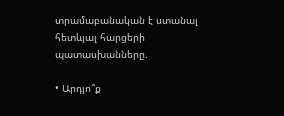տրամաբանական է ստանալ հետևյալ հարցերի պատասխանները.

• Արդյո՞ք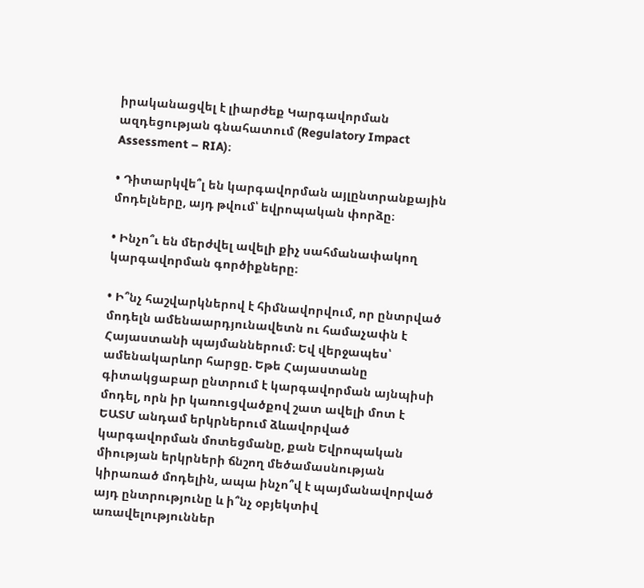իրականացվել է լիարժեք Կարգավորման ազդեցության գնահատում (Regulatory Impact Assessment – RIA)։

• Դիտարկվե՞լ են կարգավորման այլընտրանքային մոդելները, այդ թվում՝ եվրոպական փորձը։

• Ինչո՞ւ են մերժվել ավելի քիչ սահմանափակող կարգավորման գործիքները։

• Ի՞նչ հաշվարկներով է հիմնավորվում, որ ընտրված մոդելն ամենաարդյունավետն ու համաչափն է Հայաստանի պայմաններում։ Եվ վերջապես՝ ամենակարևոր հարցը. Եթե Հայաստանը գիտակցաբար ընտրում է կարգավորման այնպիսի մոդել, որն իր կառուցվածքով շատ ավելի մոտ է ԵԱՏՄ անդամ երկրներում ձևավորված կարգավորման մոտեցմանը, քան Եվրոպական միության երկրների ճնշող մեծամասնության կիրառած մոդելին, ապա ինչո՞վ է պայմանավորված այդ ընտրությունը և ի՞նչ օբյեկտիվ առավելություններ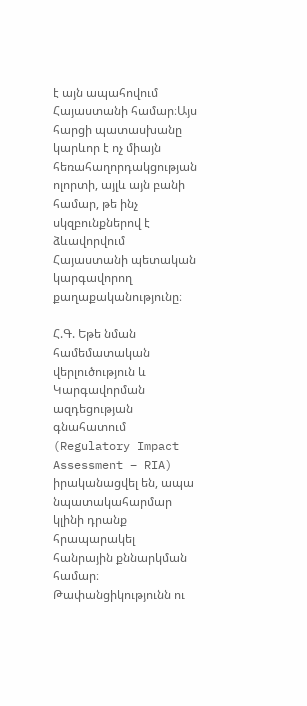է այն ապահովում Հայաստանի համար։Այս հարցի պատասխանը կարևոր է ոչ միայն հեռահաղորդակցության ոլորտի, այլև այն բանի համար, թե ինչ սկզբունքներով է ձևավորվում Հայաստանի պետական կարգավորող քաղաքականությունը։

Հ.Գ. Եթե նման համեմատական վերլուծություն և Կարգավորման ազդեցության գնահատում (Regulatory Impact Assessment – RIA) իրականացվել են, ապա նպատակահարմար կլինի դրանք հրապարակել հանրային քննարկման համար։ Թափանցիկությունն ու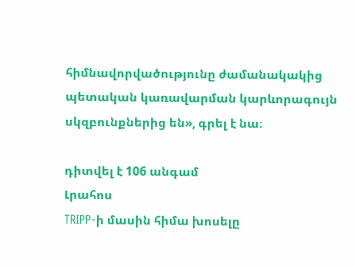հիմնավորվածությունը ժամանակակից պետական կառավարման կարևորագույն սկզբունքներից են», գրել է նա։

դիտվել է 106 անգամ
Լրահոս
TRIPP-ի մասին հիմա խոսելը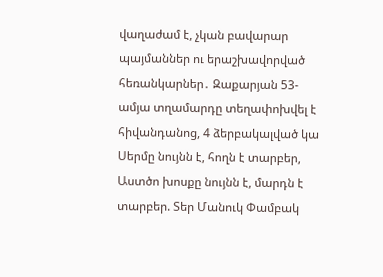վաղաժամ է, չկան բավարար պայմաններ ու երաշխավորված հեռանկարներ․ Զաքարյան 53-ամյա տղամարդը տեղափոխվել է հիվանդանոց, 4 ձերբակալված կա Սերմը նույնն է, հողն է տարբեր, Աստծո խոսքը նույնն է, մարդն է տարբեր. Տեր Մանուկ Փամբակ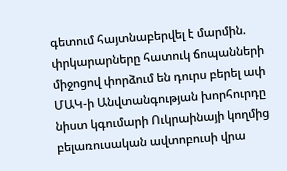գետում հայտնաբերվել է մարմին. փրկարարները հատուկ ճոպանների միջոցով փորձում են դուրս բերել ափ ՄԱԿ-ի Անվտանգության խորհուրդը նիստ կգումարի Ուկրաինայի կողմից բելառուսական ավտոբուսի վրա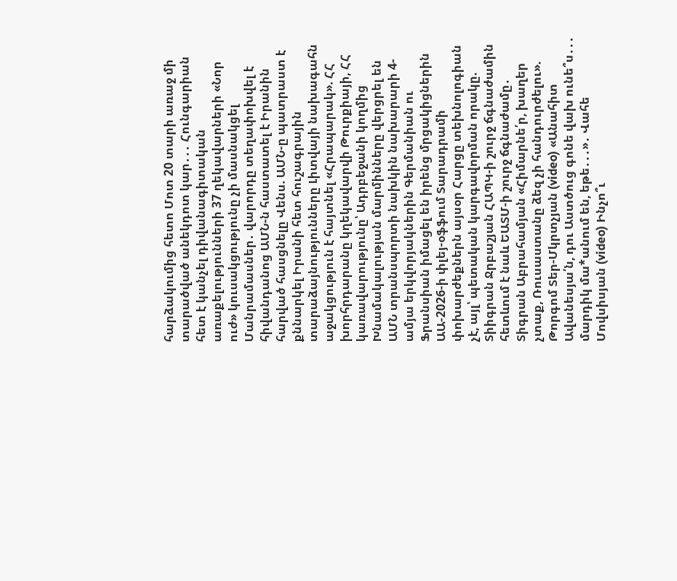հարձակումից հետո Մոտ 20 տարի առաջ մի տարածված անեկդոտ կար․․․ Հունգարիան հետ է կանչել դիվանագիտական առաքելությունների 37 ղեկավարների «Նոր ուժ» կուսակցությունը չի մասնակցել Մանրամասներ․ վարորդը տեղափոխվել է հիվանդանոց ԱՄՆ-ն հաստատել է Իրանին հարված հասցնելը Վենս. ԱՄՆ-ը պատրաստ է քննարկել Իրանի հետ հուշագրային տարաձայնությունները Լիտվայի նախագահն աջակցություն է հայտնել «Հրապարակ». ՀՀ խորհրդարանը կղեկավարվի Թուրքիայի, ՀՀ կառավարությունը՝ Ադրբեջանի կողմից Խնամակալության մարմինները վերցրել են ԱՄՆ տրանսպորտի նախկին նախարարի 4-ամյա երկվորյակներին Գերմանիան ու Ֆրանսիան իմացել են իրենց մրցակիցներին ԱԱ-2026-ի փլեյ-օֆֆում Տարադրամի փոխարժեքներն այսօր Հարցը տեխնոլոգիան չէ, այլ՝ պետական կարգավորման որակը. Տիիգրան Ջրբաշյան ՀԱՊԿ-ի շուրջ ճգնաժամին հետևում է նաև ԵԱՏՄ-ի շուրջ ճգնաժամը․ Տիգրան Աբրահամյան «Հիմարնե՛ր, խաղեր չտաք, Ռուսաստանը ձեզ չի հանդուրժելու». Թորգոմ Տեր-Մկրտչյան (video) «Անահիտ Ավանեսյա՛ն, դու Աստծուց գոնե վախ ունե՞ս․․․ մարդիկ մա*անում են, եթե․․․»․ Վահե Մովսիսյան (video) Ինչո՞ւ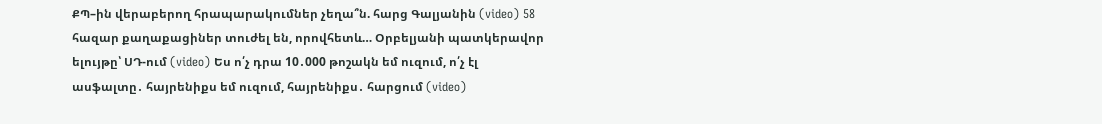ՔՊ–ին վերաբերող հրապարակումներ չեղա՞ն. հարց Գալյանին (video) 58 հազար քաղաքացիներ տուժել են, որովհետև… Օրբելյանի պատկերավոր ելույթը՝ ՍԴ-ում (video) Ես ո՛չ դրա 10․000 թոշակն եմ ուզում, ո՛չ էլ ասֆալտը․ հայրենիքս եմ ուզում, հայրենիքս․ հարցում (video)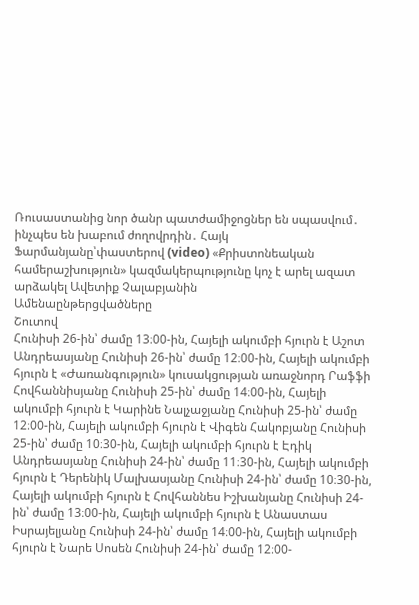Ռուսաստանից նոր ծանր պատժամիջոցներ են սպասվում․ ինչպես են խաբում ժողովրդին․ Հայկ Ֆարմանյանը՝փաստերով (video) «Քրիստոնեական համերաշխություն» կազմակերպությունը կոչ է արել ազատ արձակել Ավետիք Չալաբյանին
Ամենաընթերցվածները
Շուտով
Հունիսի 26-ին՝ ժամը 13։00-ին, Հայելի ակումբի հյուրն է Աշոտ Անդրեասյանը Հունիսի 26-ին՝ ժամը 12։00-ին, Հայելի ակումբի հյուրն է «Ժառանգություն» կուսակցության առաջնորդ Րաֆֆի Հովհաննիսյանը Հունիսի 25-ին՝ ժամը 14։00-ին, Հայելի ակումբի հյուրն է Կարինե Նալչաջյանը Հունիսի 25-ին՝ ժամը 12։00-ին, Հայելի ակումբի հյուրն է Վիգեն Հակոբյանը Հունիսի 25-ին՝ ժամը 10։30-ին, Հայելի ակումբի հյուրն է Էդիկ Անդրեասյանը Հունիսի 24-ին՝ ժամը 11։30-ին, Հայելի ակումբի հյուրն է Դերենիկ Մալխասյանը Հունիսի 24-ին՝ ժամը 10։30-ին, Հայելի ակումբի հյուրն է Հովհաննես Իշխանյանը Հունիսի 24-ին՝ ժամը 13։00-ին, Հայելի ակումբի հյուրն է Անաստաս Իսրայելյանը Հունիսի 24-ին՝ ժամը 14։00-ին, Հայելի ակումբի հյուրն է Նարե Սոսեն Հունիսի 24-ին՝ ժամը 12։00-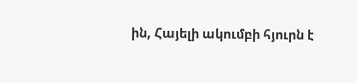ին, Հայելի ակումբի հյուրն է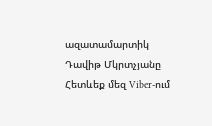ազատամարտիկ Դավիթ Մկրտչյանը
Հետևեք մեզ Viber-ում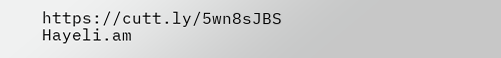https://cutt.ly/5wn8sJBS
Hayeli.am